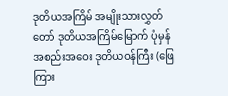ဒုတိယအကြိမ် အမျိုးသားလွှတ်တော် ဒုတိယအကြိမ်မြောက် ပုံမှန်အစည်းအဝေး ဒုတိယဝန်ကြီး (ဖြေကြား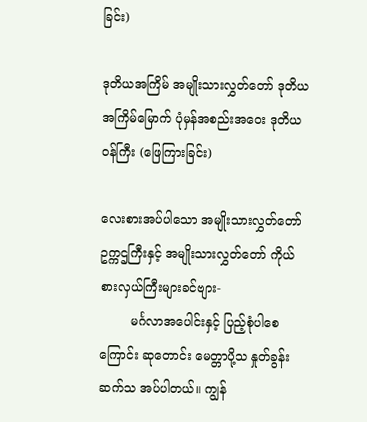ခြင်း)

ဒုတိယအကြိမ် အမျိုးသားလွှတ်တော် ဒုတိယအကြိမ်မြောက် ပုံမှန်အစည်းအဝေး ဒုတိယဝန်ကြီး (ဖြေကြားခြင်း)

လေးစားအပ်ပါသော အမျိုးသားလွှတ်တော် ဥက္ကဌကြီးနှင့် အမျိုးသားလွှတ်တော် ကိုယ်စားလှယ်ကြီးများခင်ဗျား-
        မင်္ဂလာအပေါင်းနှင့် ပြည့်စုံပါစေကြောင်း ဆုတောင်း မေတ္တာပို့သ နှုတ်ခွန်း ဆက်သ အပ်ပါတယ်။ ကျွန်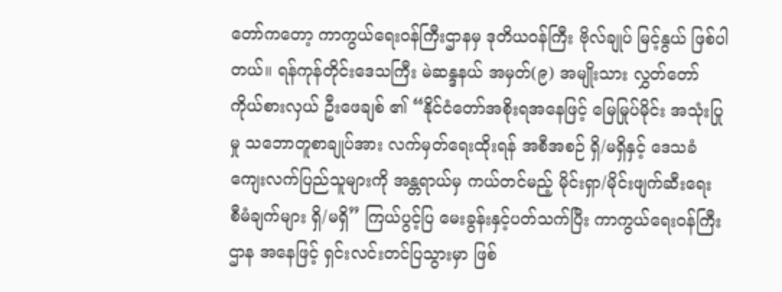တော်ကတော့ ကာကွယ်ရေးဝန်ကြီးဌာနမှ ဒုတိယဝန်ကြီး ဗိုလ်ချုပ် မြင့်နွယ် ဖြစ်ပါတယ်။ ရန်ကုန်တိုင်းဒေသကြီး မဲဆန္ဒနယ် အမှတ်(၉) အမျိုးသား လွှတ်တော် ကိုယ်စားလှယ် ဦးဖေချစ် ၏ “နိုင်ငံတော်အစိုးရအနေဖြင့် မြေမြုပ်မိုင်း အသုံးပြုမှု သဘောတူစာချုပ်အား လက်မှတ်ရေးထိုးရန် အစီအစဉ် ရှိ/မရှိနှင့် ဒေသခံကျေးလက်ပြည်သူများကို အန္တရာယ်မှ ကယ်တင်မည့် မိုင်းရှာ/မိုင်းဖျက်ဆီးရေး စီမံချက်များ ရှိ/မရှိ” ကြယ်ပွင့်ပြ မေးခွန်းနှင့်ပတ်သက်ပြီး ကာကွယ်ရေးဝန်ကြီးဌာန အနေဖြင့် ရှင်းလင်းတင်ပြသွားမှာ ဖြစ်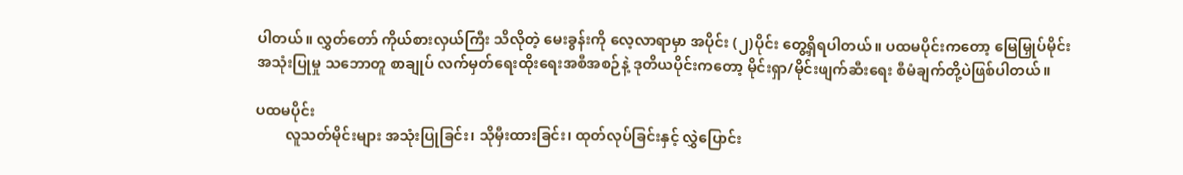ပါတယ်။ လွှတ်တော် ကိုယ်စားလှယ်ကြီး သိလိုတဲ့ မေးခွန်းကို လေ့လာရာမှာ အပိုင်း (၂)ပိုင်း တွေ့ရှိရပါတယ်။ ပထမပိုင်းကတော့ မြေမြှုပ်မိုင်း အသုံးပြုမှု သဘောတူ စာချုပ် လက်မှတ်ရေးထိုးရေးအစီအစဉ်နဲ့ ဒုတိယပိုင်းကတော့ မိုင်းရှာ/မိုင်းဖျက်ဆီးရေး စီမံချက်တို့ပဲဖြစ်ပါတယ်။

ပထမပိုင်း
        လူသတ်မိုင်းများ အသုံးပြုခြင်း၊ သိုမှီးထားခြင်း၊ ထုတ်လုပ်ခြင်းနှင့် လွှဲပြောင်း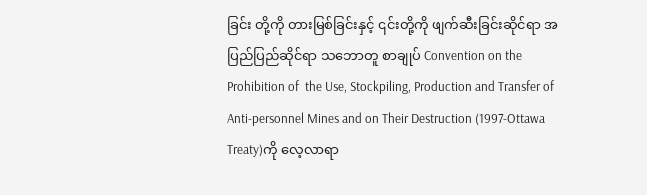ခြင်း တို့ကို တားမြစ်ခြင်းနှင့် ၎င်းတို့ကို ဖျက်ဆီးခြင်းဆိုင်ရာ အပြည်ပြည်ဆိုင်ရာ သဘောတူ စာချုပ် Convention on the Prohibition of  the Use, Stockpiling, Production and Transfer of Anti-personnel Mines and on Their Destruction (1997-Ottawa Treaty)ကို လေ့လာရာ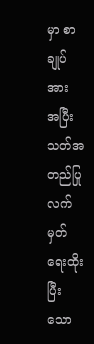မှာ စာချုပ်အား အပြီးသတ်အတည်ပြု လက်မှတ်ရေးထိုးပြီးသော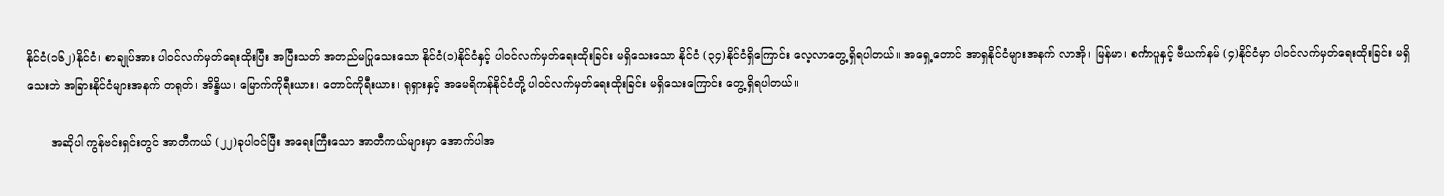နိုင်ငံ(၁၆၂)နိုင်ငံ၊ စာချုပ်အား ပါဝင်လက်မှတ်ရေးထိုးပြီး အပြီးသတ် အတည်မပြုသေးသော နိုင်ငံ(၁)နိုင်ငံနှင့် ပါဝင်လက်မှတ်ရေးထိုးခြင်း မရှိသေးသော နိုင်ငံ (၃၄)နိုင်ငံရှိကြောင်း လေ့လာတွေ့ရှိရပါတယ်။ အရှေ့တောင် အာရှနိုင်ငံများအနက် လာအို၊ မြန်မာ၊ စင်္ကာပူနှင့် ဗီယက်နမ် (၄)နိုင်ငံမှာ ပါဝင်လက်မှတ်ရေးထိုးခြင်း မရှိသေးဘဲ အခြားနိုင်ငံများအနက် တရုတ်၊ အိန္ဒိယ၊ မြောက်ကိုရီးယား၊ တောင်ကိုရီးယား၊ ရုရှားနှင့် အမေရိကန်နိုင်ငံတို့ ပါဝင်လက်မှတ်ရေးထိုးခြင်း မရှိသေးကြောင်း တွေ့ရှိရပါတယ်။

       အဆိုပါ ကွန်ဗင်းရှင်းတွင် အာတီကယ် (၂၂)ခုပါဝင်ပြီး အရေးကြီးသော အာတီကယ်များမှာ အောက်ပါအ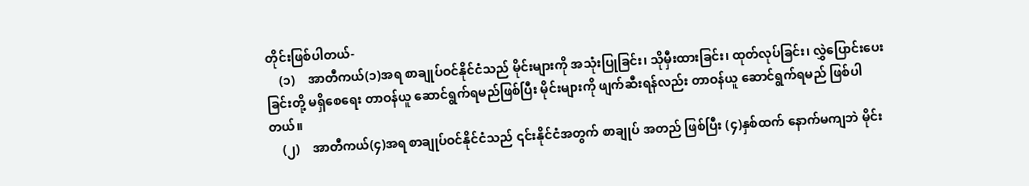တိုင်းဖြစ်ပါတယ်-
    (၁)    အာတီကယ်(၁)အရ စာချုပ်ဝင်နိုင်ငံသည် မိုင်းများကို အသုံးပြုခြင်း၊ သိုမှီးထားခြင်း၊ ထုတ်လုပ်ခြင်း၊ လွှဲပြောင်းပေးခြင်းတို့ မရှိစေရေး တာဝန်ယူ ဆောင်ရွက်ရမည်ဖြစ်ပြီး မိုင်းများကို ဖျက်ဆီးရန်လည်း တာဝန်ယူ ဆောင်ရွက်ရမည် ဖြစ်ပါတယ်။
    (၂)    အာတီကယ်(၄)အရ စာချုပ်ဝင်နိုင်ငံသည် ၎င်းနိုင်ငံအတွက် စာချုပ် အတည် ဖြစ်ပြီး (၄)နှစ်ထက် နောက်မကျဘဲ မိုင်း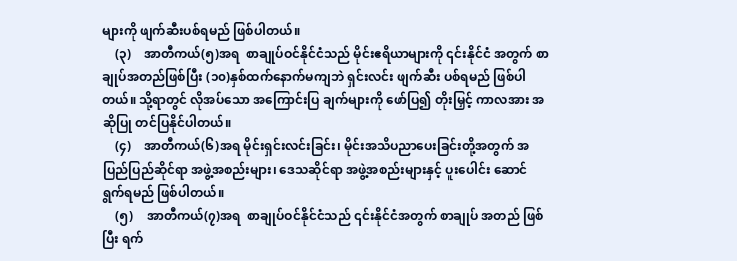များကို ဖျက်ဆီးပစ်ရမည် ဖြစ်ပါတယ်။
    (၃)    အာတီကယ်(၅)အရ  စာချုပ်ဝင်နိုင်ငံသည် မိုင်းဧရိယာများကို ၎င်းနိုင်ငံ အတွက် စာချုပ်အတည်ဖြစ်ပြီး (၁၀)နှစ်ထက်နောက်မကျဘဲ ရှင်းလင်း ဖျက်ဆီး ပစ်ရမည် ဖြစ်ပါတယ်။ သို့ရာတွင် လိုအပ်သော အကြောင်းပြ ချက်များကို ဖော်ပြ၍ တိုးမြှင့် ကာလအား အဆိုပြု တင်ပြနိုင်ပါတယ်။
    (၄)    အာတီကယ်(၆)အရ မိုင်းရှင်းလင်းခြင်း၊ မိုင်းအသိပညာပေးခြင်းတို့အတွက် အပြည်ပြည်ဆိုင်ရာ အဖွဲ့အစည်းများ၊ ဒေသဆိုင်ရာ အဖွဲ့အစည်းများနှင့် ပူးပေါင်း ဆောင်ရွက်ရမည် ဖြစ်ပါတယ်။
    (၅)    အာတီကယ်(၇)အရ  စာချုပ်ဝင်နိုင်ငံသည် ၎င်းနိုင်ငံအတွက် စာချုပ် အတည် ဖြစ်ပြီး ရက်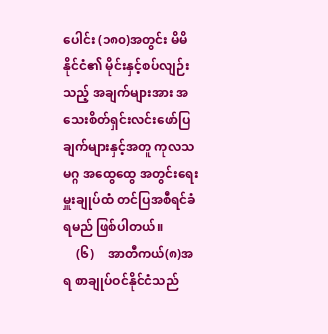ပေါင်း (၁၈၀)အတွင်း မိမိနိုင်ငံ၏ မိုင်းနှင့်စပ်လျဉ်းသည့် အချက်များအား အသေးစိတ်ရှင်းလင်းဖော်ပြချက်များနှင့်အတူ ကုလသမဂ္ဂ အထွေထွေ အတွင်းရေးမှူးချုပ်ထံ တင်ပြအစီရင်ခံရမည် ဖြစ်ပါတယ်။
    (၆)    အာတီကယ်(၈)အရ စာချုပ်ဝင်နိုင်ငံသည်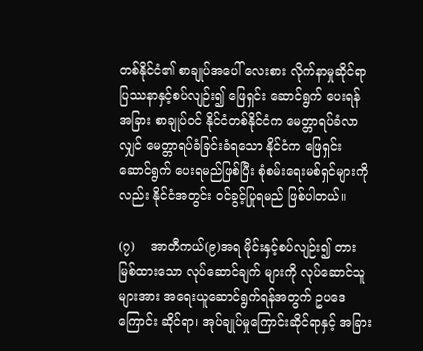တစ်နိုင်ငံ၏ စာချုပ်အပေါ် လေးစား လိုက်နာမှုဆိုင်ရာ ပြဿနာနှင့်စပ်လျဉ်း၍ ဖြေရှင်း ဆောင်ရွက် ပေးရန် အခြား စာချုပ်ဝင် နိုင်ငံတစ်နိုင်ငံက မေတ္တာရပ်ခံလာလျှင် မေတ္တာရပ်ခံခြင်းခံရသော နိုင်ငံက ဖြေရှင်းဆောင်ရွက် ပေးရမည်ဖြစ်ပြီး စုံစမ်းရေးမစ်ရှင်များကိုလည်း နိုင်ငံအတွင်း ဝင်ခွင့်ပြုရမည် ဖြစ်ပါတယ်။

(၇)    အာတီကယ်(၉)အရ မိုင်းနှင့်စပ်လျဉ်း၍ တားမြစ်ထားသော လုပ်ဆောင်ချက် များကို လုပ်ဆောင်သူများအား အရေးယူဆောင်ရွက်ရန်အတွက် ဥပဒေကြောင်း ဆိုင်ရာ၊ အုပ်ချုပ်မှုကြောင်းဆိုင်ရာနှင့် အခြား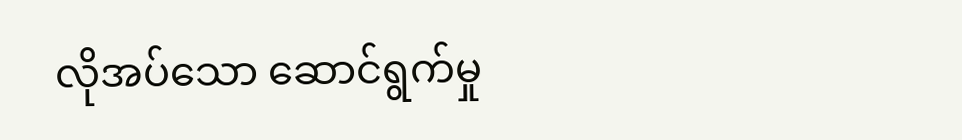လိုအပ်သော ဆောင်ရွက်မှု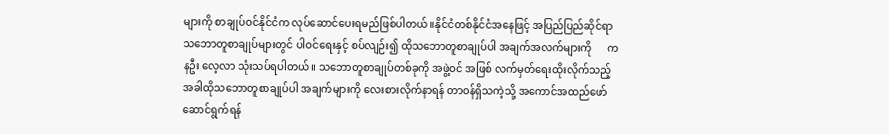များကို စာချုပ်ဝင်နိုင်ငံက လုပ်ဆောင်ပေးရမည်ဖြစ်ပါတယ်။နိုင်ငံတစ်နိုင်ငံအနေဖြင့် အပြည်ပြည်ဆိုင်ရာ သဘောတူစာချုပ်များတွင် ပါဝင်ရေးနှင့် စပ်လျဉ်း၍ ထိုသဘောတူစာချုပ်ပါ အချက်အလက်များကို      ကနဦး လေ့လာ သုံးသပ်ရပါတယ်။ သဘောတူစာချုပ်တစ်ခုကို အဖွဲ့ဝင် အဖြစ် လက်မှတ်ရေးထိုးလိုက်သည့် အခါထိုသဘောတူစာချုပ်ပါ အချက်များကို လေးစားလိုက်နာရန် တာဝန်ရှိသကဲ့သို့ အကောင်အထည်ဖော် ဆောင်ရွက်ရန်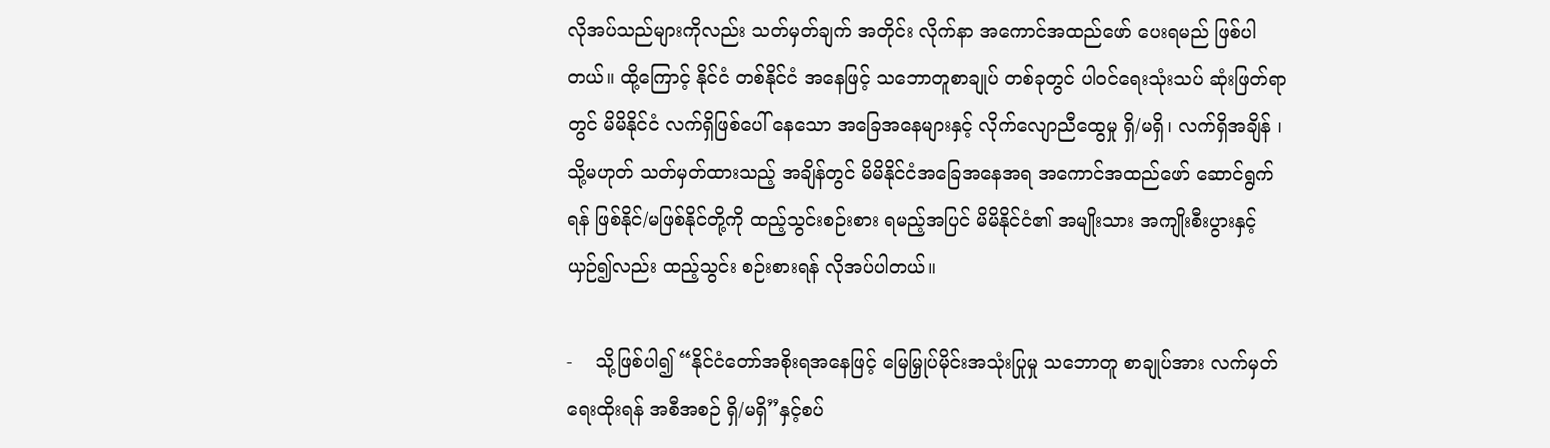လိုအပ်သည်များကိုလည်း သတ်မှတ်ချက် အတိုင်း လိုက်နာ အကောင်အထည်ဖော် ပေးရမည် ဖြစ်ပါတယ်။ ထို့ကြောင့် နိုင်ငံ တစ်နိုင်ငံ အနေဖြင့် သဘောတူစာချုပ် တစ်ခုတွင် ပါဝင်ရေးသုံးသပ် ဆုံးဖြတ်ရာတွင် မိမိနိုင်ငံ လက်ရှိဖြစ်ပေါ် နေသော အခြေအနေများနှင့် လိုက်လျောညီထွေမှု ရှိ/မရှိ၊ လက်ရှိအချိန် ၊ သို့မဟုတ် သတ်မှတ်ထားသည့် အချိန်တွင် မိမိနိုင်ငံအခြေအနေအရ အကောင်အထည်ဖော် ဆောင်ရွက်ရန် ဖြစ်နိုင်/မဖြစ်နိုင်တို့ကို ထည့်သွင်းစဉ်းစား ရမည့်အပြင် မိမိနိုင်ငံ၏ အမျိုးသား အကျိုးစီးပွားနှင့်ယှဉ်၍လည်း ထည့်သွင်း စဉ်းစားရန် လိုအပ်ပါတယ်။

-    သို့ဖြစ်ပါ၍ “နိုင်ငံတော်အစိုးရအနေဖြင့် မြေမြှုပ်မိုင်းအသုံးပြုမှု သဘောတူ စာချုပ်အား လက်မှတ်ရေးထိုးရန် အစီအစဉ် ရှိ/မရှိ”နှင့်စပ်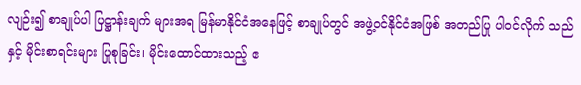လျဉ်း၍ စာချုပ်ပါ ပြဋ္ဌာန်းချက် များအရ မြန်မာနိုင်ငံအနေဖြင့် စာချုပ်တွင် အဖွဲ့ဝင်နိုင်ငံအဖြစ် အတည်ပြု ပါဝင်လိုက် သည်နှင့် မိုင်းစာရင်းများ ပြုစုခြင်း၊ မိုင်းထောင်ထားသည့် ဧ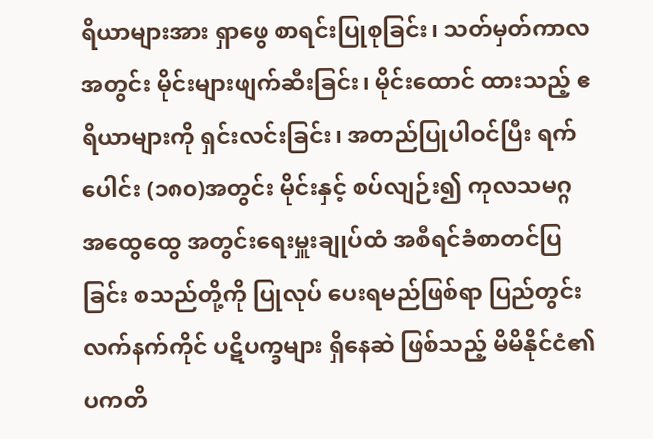ရိယာများအား ရှာဖွေ စာရင်းပြုစုခြင်း၊ သတ်မှတ်ကာလအတွင်း မိုင်းများဖျက်ဆီးခြင်း၊ မိုင်းထောင် ထားသည့် ဧရိယာများကို ရှင်းလင်းခြင်း၊ အတည်ပြုပါဝင်ပြီး ရက်ပေါင်း (၁၈၀)အတွင်း မိုင်းနှင့် စပ်လျဉ်း၍ ကုလသမဂ္ဂ အထွေထွေ အတွင်းရေးမှူးချုပ်ထံ အစီရင်ခံစာတင်ပြခြင်း စသည်တို့ကို ပြုလုပ် ပေးရမည်ဖြစ်ရာ ပြည်တွင်းလက်နက်ကိုင် ပဋိပက္ခများ ရှိနေဆဲ ဖြစ်သည့် မိမိနိုင်ငံ၏ ပကတိ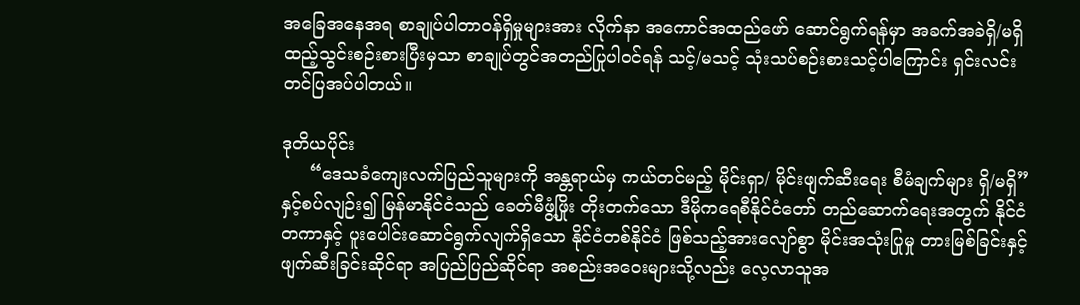အခြေအနေအရ စာချုပ်ပါတာဝန်ရှိမှုများအား လိုက်နာ အကောင်အထည်ဖော် ဆောင်ရွက်ရန်မှာ အခက်အခဲရှိ/မရှိ ထည့်သွင်းစဉ်းစားပြီးမှသာ စာချုပ်တွင်အတည်ပြုပါဝင်ရန် သင့်/မသင့် သုံးသပ်စဉ်းစားသင့်ပါကြောင်း ရှင်းလင်းတင်ပြအပ်ပါတယ်။

ဒုတိယပိုင်း
     “ဒေသခံကျေးလက်ပြည်သူများကို အန္တရာယ်မှ ကယ်တင်မည့် မိုင်းရှာ/ မိုင်းဖျက်ဆီးရေး စီမံချက်များ ရှိ/မရှိ” နှင့်စပ်လျဉ်း၍ မြန်မာနိုင်ငံသည် ခေတ်မီဖွံ့ဖြိုး တိုးတက်သော ဒီမိုကရေစီနိုင်ငံတော် တည်ဆောက်ရေးအတွက် နိုင်ငံတကာနှင့် ပူးပေါင်းဆောင်ရွက်လျက်ရှိသော နိုင်ငံတစ်နိုင်ငံ ဖြစ်သည့်အားလျော်စွာ မိုင်းအသုံးပြုမှု တားမြစ်ခြင်းနှင့် ဖျက်ဆီးခြင်းဆိုင်ရာ အပြည်ပြည်ဆိုင်ရာ အစည်းအဝေးများသို့လည်း လေ့လာသူအ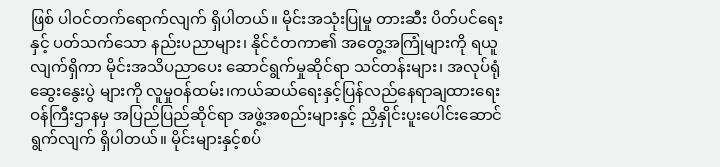ဖြစ် ပါဝင်တက်ရောက်လျက် ရှိပါတယ်။ မိုင်းအသုံးပြုမှု တားဆီး ပိတ်ပင်ရေးနှင့် ပတ်သက်သော နည်းပညာများ၊ နိုင်ငံတကာ၏ အတွေ့အကြုံများကို ရယူလျက်ရှိကာ မိုင်းအသိပညာပေး ဆောင်ရွက်မှုဆိုင်ရာ သင်တန်းများ၊ အလုပ်ရုံ ဆွေးနွေးပွဲ များကို လူမှုဝန်ထမ်း၊ကယ်ဆယ်ရေးနှင့်ပြန်လည်နေရာချထားရေးဝန်ကြီးဌာနမှ အပြည်ပြည်ဆိုင်ရာ အဖွဲ့အစည်းများနှင့် ညှိနှိုင်းပူးပေါင်းဆောင်ရွက်လျက် ရှိပါတယ်။ မိုင်းများနှင့်စပ်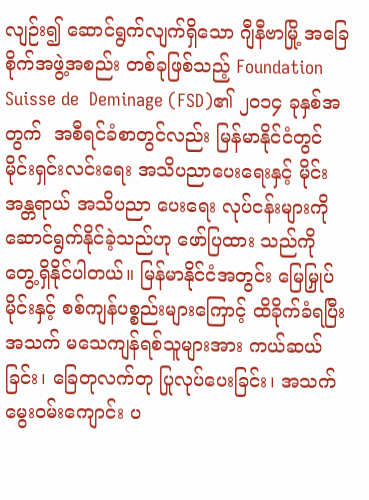လျဉ်း၍ ဆောင်ရွက်လျက်ရှိသော ဂျီနီဗာမြို့ အခြေစိုက်အဖွဲ့အစည်း တစ်ခုဖြစ်သည့် Foundation Suisse de  Deminage (FSD)၏ ၂၀၁၄ ခုနှစ်အတွက်  အစီရင်ခံစာတွင်လည်း မြန်မာနိုင်ငံတွင် မိုင်းရှင်းလင်းရေး အသိပညာပေးရေးနှင့် မိုင်းအန္တရာယ် အသိပညာ ပေးရေး လုပ်ငန်းများကို ဆောင်ရွက်နိုင်ခဲ့သည်ဟု ဖော်ပြထား သည်ကို တွေ့ရှိနိုင်ပါတယ်။ မြန်မာနိုင်ငံအတွင်း မြေမြှုပ်မိုင်းနှင့် စစ်ကျန်ပစ္စည်းများကြောင့် ထိခိုက်ခံရပြီး အသက် မသေကျန်ရစ်သူများအား ကယ်ဆယ်ခြင်း၊ ခြေတုလက်တု ပြုလုပ်ပေးခြင်း၊ အသက် မွေးဝမ်းကျောင်း ပ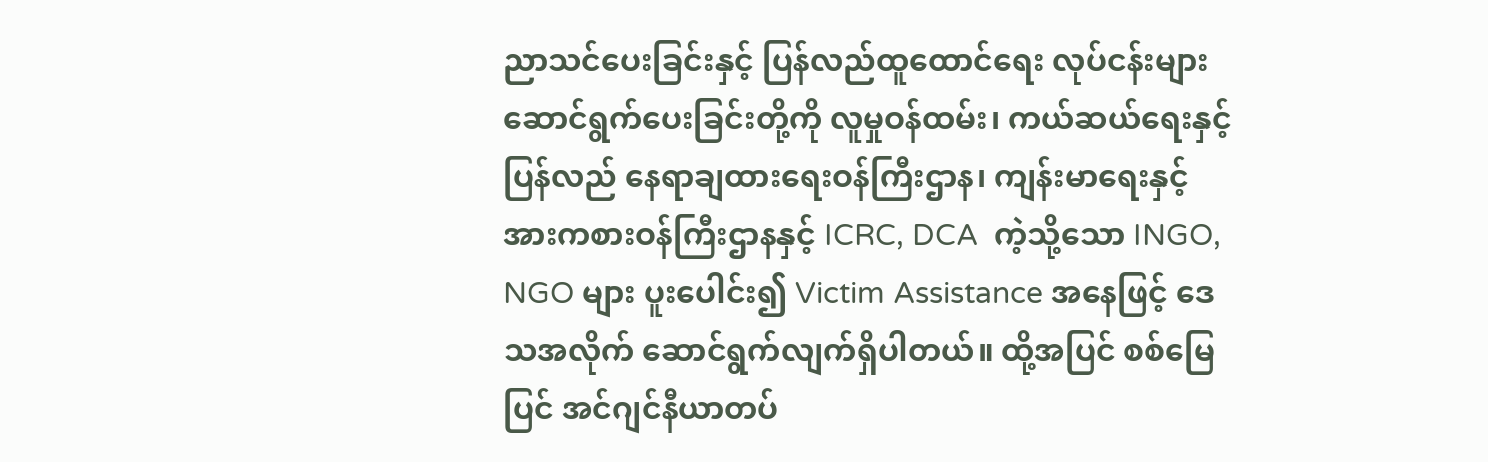ညာသင်ပေးခြင်းနှင့် ပြန်လည်ထူထောင်ရေး လုပ်ငန်းများ ဆောင်ရွက်ပေးခြင်းတို့ကို လူမှုဝန်ထမ်း၊ ကယ်ဆယ်ရေးနှင့် ပြန်လည် နေရာချထားရေးဝန်ကြီးဌာန၊ ကျန်းမာရေးနှင့်အားကစားဝန်ကြီးဌာနနှင့် ICRC, DCA  ကဲ့သို့သော INGO, NGO များ ပူးပေါင်း၍ Victim Assistance အနေဖြင့် ဒေသအလိုက် ဆောင်ရွက်လျက်ရှိပါတယ်။ ထို့အပြင် စစ်မြေပြင် အင်ဂျင်နီယာတပ်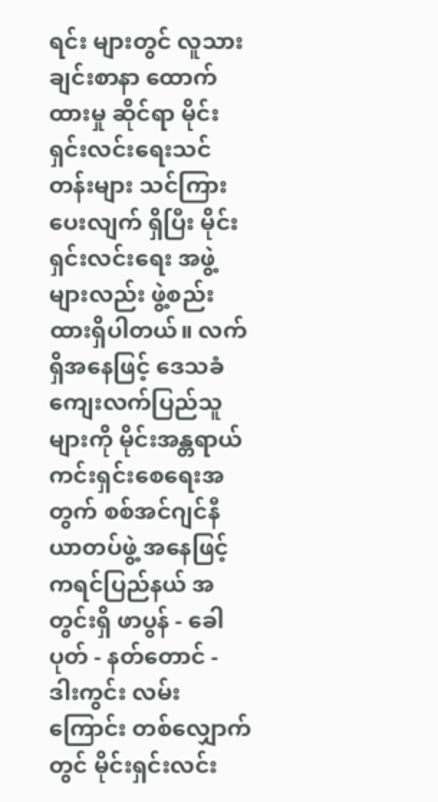ရင်း များတွင် လူသားချင်းစာနာ ထောက်ထားမှု ဆိုင်ရာ မိုင်းရှင်းလင်းရေးသင်တန်းများ သင်ကြားပေးလျက် ရှိပြီး မိုင်းရှင်းလင်းရေး အဖွဲ့များလည်း ဖွဲ့စည်းထားရှိပါတယ်။ လက်ရှိအနေဖြင့် ဒေသခံ ကျေးလက်ပြည်သူများကို မိုင်းအန္တရာယ် ကင်းရှင်းစေရေးအတွက် စစ်အင်ဂျင်နီယာတပ်ဖွဲ့ အနေဖြင့် ကရင်ပြည်နယ် အတွင်းရှိ ဖာပွန် - ခေါပုတ် - နတ်တောင် - ဒါးကွင်း လမ်းကြောင်း တစ်လျှောက်တွင် မိုင်းရှင်းလင်း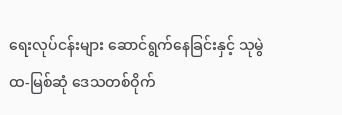ရေးလုပ်ငန်းများ ဆောင်ရွက်နေခြင်းနှင့် သုမွဲထ-မြစ်ဆုံ ဒေသတစ်ဝိုက်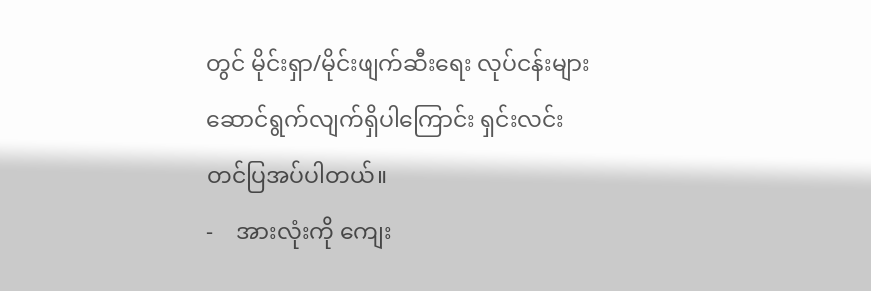တွင် မိုင်းရှာ/မိုင်းဖျက်ဆီးရေး လုပ်ငန်းများ ဆောင်ရွက်လျက်ရှိပါကြောင်း ရှင်းလင်းတင်ပြအပ်ပါတယ်။
-    အားလုံးကို ကျေး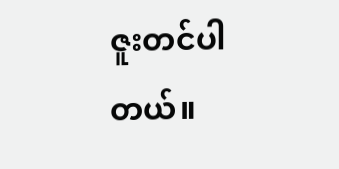ဇူးတင်ပါတယ်။